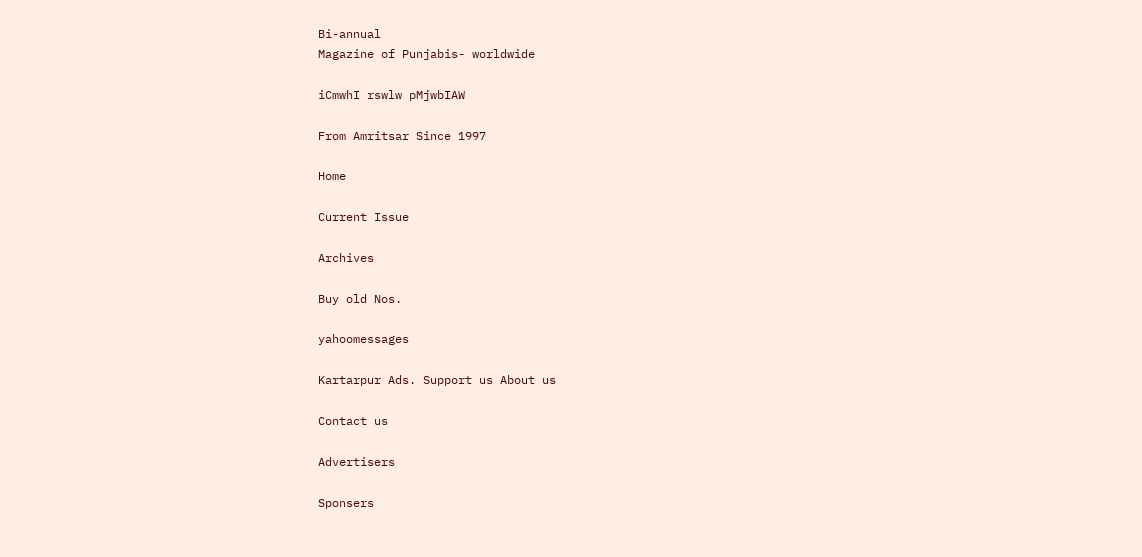Bi-annual
Magazine of Punjabis- worldwide

iCmwhI rswlw pMjwbIAW

From Amritsar Since 1997

Home

Current Issue

Archives

Buy old Nos.

yahoomessages

Kartarpur Ads. Support us About us

Contact us

Advertisers

Sponsers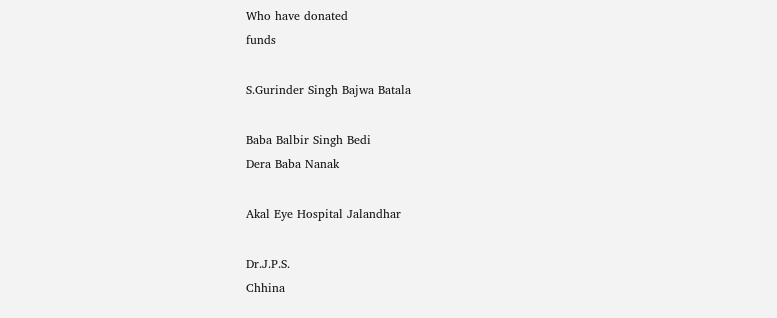Who have donated
funds

S.Gurinder Singh Bajwa Batala

Baba Balbir Singh Bedi
Dera Baba Nanak

Akal Eye Hospital Jalandhar

Dr.J.P.S.
Chhina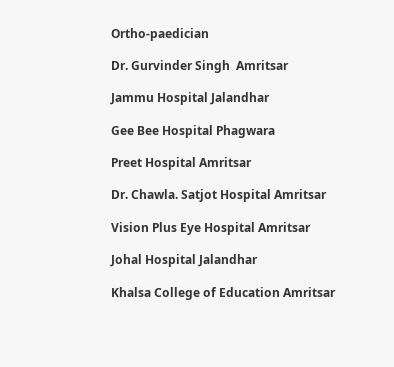Ortho-paedician

Dr. Gurvinder Singh  Amritsar

Jammu Hospital Jalandhar

Gee Bee Hospital Phagwara

Preet Hospital Amritsar

Dr. Chawla. Satjot Hospital Amritsar

Vision Plus Eye Hospital Amritsar

Johal Hospital Jalandhar

Khalsa College of Education Amritsar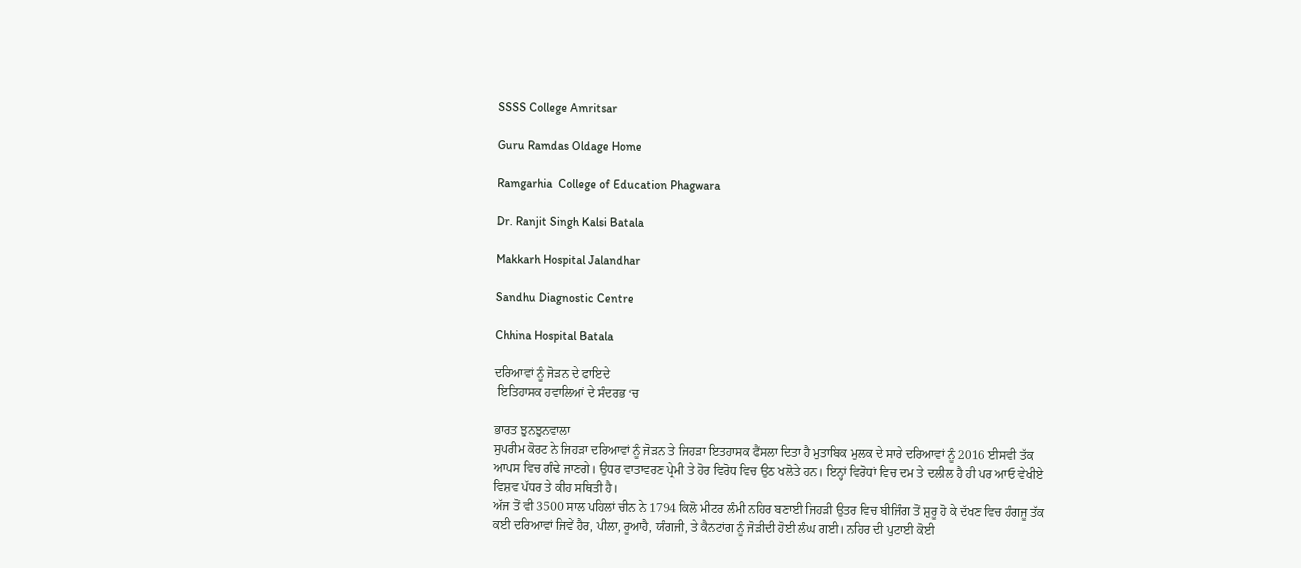SSSS College Amritsar

Guru Ramdas Oldage Home

Ramgarhia  College of Education Phagwara

Dr. Ranjit Singh Kalsi Batala

Makkarh Hospital Jalandhar

Sandhu Diagnostic Centre

Chhina Hospital Batala

ਦਰਿਆਵਾਂ ਨੂੰ ਜੋੜਨ ਦੇ ਫਾਇਦੇ
 ਇਤਿਹਾਸਕ ਹਵਾਲਿਆਂ ਦੇ ਸੰਦਰਭ ‘ਚ

ਭਾਰਤ ਝੁਨਝੁਨਵਾਲਾ
ਸੁਪਰੀਮ ਕੋਰਟ ਨੇ ਜਿਹੜਾ ਦਰਿਆਵਾਂ ਨੂੰ ਜੋੜਨ ਤੇ ਜਿਹੜਾ ਇਤਹਾਸਕ ਫੈਂਸਲਾ ਦਿਤਾ ਹੈ ਮੁਤਾਬਿਕ ਮੁਲਕ ਦੇ ਸਾਰੇ ਦਰਿਆਵਾਂ ਨੂੰ 2016 ਈਸਵੀ ਤੱਕ ਆਪਸ ਵਿਚ ਗੰਢੇ ਜਾਣਗੇ। ਉਧਰ ਵਾਤਾਵਰਣ ਪ੍ਰੇਮੀ ਤੇ ਹੋਰ ਵਿਰੋਧ ਵਿਚ ਉਠ ਖਲੋਤੇ ਹਨ। ਇਨ੍ਹਾਂ ਵਿਰੋਧਾਂ ਵਿਚ ਦਮ ਤੇ ਦਲੀਲ ਹੈ ਹੀ ਪਰ ਆਓ ਵੇਖੀਏ ਵਿਸ਼ਵ ਪੱਧਰ ਤੇ ਕੀਹ ਸਥਿਤੀ ਹੈ।
ਅੱਜ ਤੋਂ ਵੀ 3500 ਸਾਲ ਪਹਿਲਾਂ ਚੀਨ ਨੇ 1794 ਕਿਲੋ ਮੀਟਰ ਲੰਮੀ ਨਹਿਰ ਬਣਾਈ ਜਿਹੜੀ ਉਤਰ ਵਿਚ ਬੀਜਿੰਗ ਤੋਂ ਸ਼ੁਰੂ ਹੋ ਕੇ ਦੱਖਣ ਵਿਚ ਹੰਗਜੂ ਤੱਕ ਕਈ ਦਰਿਆਵਾਂ ਜਿਵੇਂ ਹੈਰ, ਪੀਲਾ, ਰੂਆਹੈ, ਯੰਗਜੀ, ਤੇ ਕੈਨਟਾਂਗ ਨੂੰ ਜੋੜੀਦੀ ਹੋਈ ਲੰਘ ਗਈ। ਨਹਿਰ ਦੀ ਪੁਟਾਈ ਕੋਈ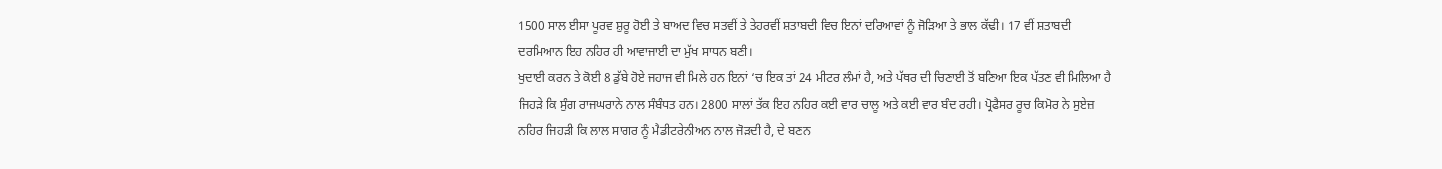1500 ਸਾਲ ਈਸਾ ਪੂਰਵ ਸ਼ੁਰੂ ਹੋਈ ਤੇ ਬਾਅਦ ਵਿਚ ਸਤਵੀਂ ਤੇ ਤੇਹਰਵੀਂ ਸ਼ਤਾਬਦੀ ਵਿਚ ਇਨਾਂ ਦਰਿਆਵਾਂ ਨੂੰ ਜੋੜਿਆ ਤੇ ਭਾਲ ਕੱਢੀ। 17 ਵੀਂ ਸ਼ਤਾਬਦੀ ਦਰਮਿਆਨ ਇਹ ਨਹਿਰ ਹੀ ਆਵਾਜਾਈ ਦਾ ਮੁੱਖ ਸਾਧਨ ਬਣੀ।
ਖੁਦਾਈ ਕਰਨ ਤੇ ਕੋਈ 8 ਡੁੱਬੇ ਹੋਏ ਜਹਾਜ ਵੀ ਮਿਲੇ ਹਨ ਇਨਾਂ ‘ਚ ਇਕ ਤਾਂ 24 ਮੀਟਰ ਲੰਮਾਂ ਹੈ, ਅਤੇ ਪੱਥਰ ਦੀ ਚਿਣਾਈ ਤੋਂ ਬਣਿਆ ਇਕ ਪੱਤਣ ਵੀ ਮਿਲਿਆ ਹੈ ਜਿਹੜੇ ਕਿ ਸੁੰਗ ਰਾਜਘਰਾਨੇ ਨਾਲ ਸੰਬੰਧਤ ਹਨ। 2800 ਸਾਲਾਂ ਤੱਕ ਇਹ ਨਹਿਰ ਕਈ ਵਾਰ ਚਾਲੂ ਅਤੇ ਕਈ ਵਾਰ ਬੰਦ ਰਹੀ। ਪ੍ਰੋਫੈਸਰ ਰੂਚ ਕਿਮੋਰ ਨੇ ਸੁਏਜ਼ ਨਹਿਰ ਜਿਹੜੀ ਕਿ ਲਾਲ ਸਾਗਰ ਨੂੰ ਮੈਡੀਟਰੇਨੀਅਨ ਨਾਲ ਜੋੜਦੀ ਹੈ, ਦੇ ਬਣਨ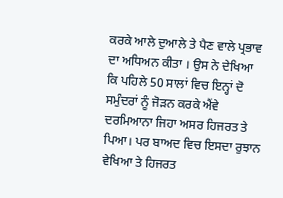ਕਰਕੇ ਆਲੇ ਦੁਆਲੇ ਤੇ ਪੈਣ ਵਾਲੇ ਪ੍ਰਭਾਵ ਦਾ ਅਧਿਅਨ ਕੀਤਾ । ਉਸ ਨੇ ਦੇਖਿਆ ਕਿ ਪਹਿਲੇ 50 ਸਾਲਾਂ ਵਿਚ ਇਨ੍ਹਾਂ ਦੋ ਸਮੁੰਦਰਾਂ ਨੂੰ ਜੋੜਨ ਕਰਕੇ ਐਂਵੇ ਦਰਮਿਆਨਾ ਜਿਹਾ ਅਸਰ ਹਿਜਰਤ ਤੇ ਪਿਆ। ਪਰ ਬਾਅਦ ਵਿਚ ਇਸਦਾ ਰੁਝਾਨ ਵੇਖਿਆ ਤੇ ਹਿਜਰਤ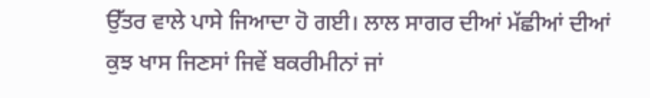ਉੱਤਰ ਵਾਲੇ ਪਾਸੇ ਜਿਆਦਾ ਹੋ ਗਈ। ਲਾਲ ਸਾਗਰ ਦੀਆਂ ਮੱਛੀਆਂ ਦੀਆਂ ਕੁਝ ਖਾਸ ਜਿਣਸਾਂ ਜਿਵੇਂ ਬਕਰੀਮੀਨਾਂ ਜਾਂ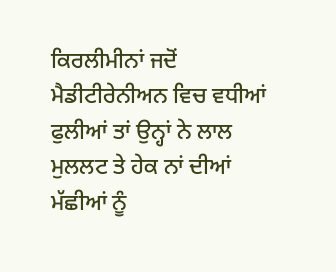ਕਿਰਲੀਮੀਨਾਂ ਜਦੋਂ ਮੈਡੀਟੀਰੇਨੀਅਨ ਵਿਚ ਵਧੀਆਂ ਫੁਲੀਆਂ ਤਾਂ ਉਨ੍ਹਾਂ ਨੇ ਲਾਲ ਮੁਲਲਟ ਤੇ ਹੇਕ ਨਾਂ ਦੀਆਂ ਮੱਛੀਆਂ ਨੂੰ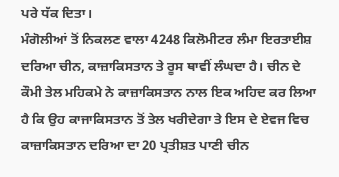ਪਰੇ ਧੱਕ ਦਿਤਾ।
ਮੰਗੋਲੀਆਂ ਤੋਂ ਨਿਕਲਣ ਵਾਲਾ 4248 ਕਿਲੋਮੀਟਰ ਲੰਮਾ ਇਰਤਾਈਸ਼ ਦਰਿਆ ਚੀਨ, ਕਾਜ਼ਾਕਿਸਤਾਨ ਤੇ ਰੂਸ ਥਾਵੀਂ ਲੰਘਦਾ ਹੈ। ਚੀਨ ਦੇ ਕੌਮੀ ਤੇਲ ਮਹਿਕਮੇ ਨੇ ਕਾਜ਼ਾਕਿਸਤਾਨ ਨਾਲ ਇਕ ਅਹਿਦ ਕਰ ਲਿਆ ਹੈ ਕਿ ਉਹ ਕਾਜਾਕਿਸਤਾਨ ਤੋਂ ਤੇਲ ਖਰੀਦੇਗਾ ਤੇ ਇਸ ਦੇ ਏਵਜ ਵਿਚ ਕਾਜ਼ਾਕਿਸਤਾਨ ਦਰਿਆ ਦਾ 20 ਪ੍ਰਤੀਸ਼ਤ ਪਾਣੀ ਚੀਨ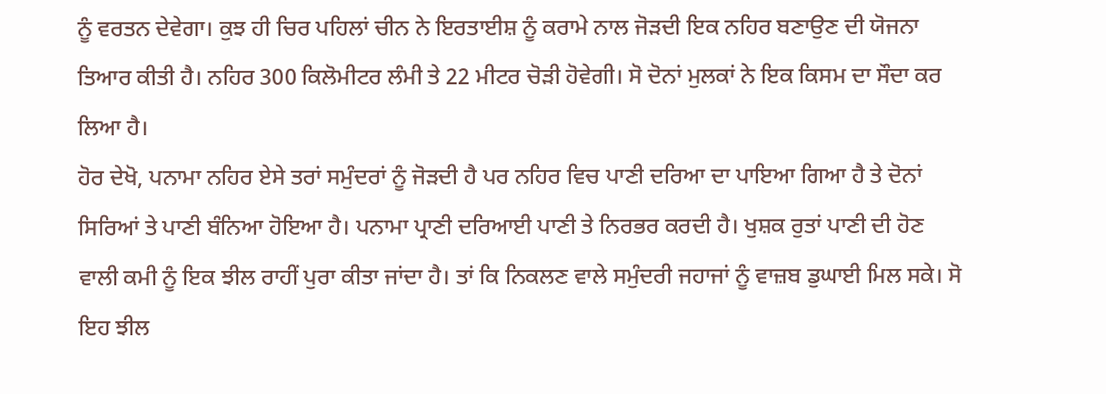ਨੂੰ ਵਰਤਨ ਦੇਵੇਗਾ। ਕੁਝ ਹੀ ਚਿਰ ਪਹਿਲਾਂ ਚੀਨ ਨੇ ਇਰਤਾਈਸ਼ ਨੂੰ ਕਰਾਮੇ ਨਾਲ ਜੋੜਦੀ ਇਕ ਨਹਿਰ ਬਣਾਉਣ ਦੀ ਯੋਜਨਾ ਤਿਆਰ ਕੀਤੀ ਹੈ। ਨਹਿਰ 300 ਕਿਲੋਮੀਟਰ ਲੰਮੀ ਤੇ 22 ਮੀਟਰ ਚੋੜੀ ਹੋਵੇਗੀ। ਸੋ ਦੋਨਾਂ ਮੁਲਕਾਂ ਨੇ ਇਕ ਕਿਸਮ ਦਾ ਸੌਦਾ ਕਰ ਲਿਆ ਹੈ।
ਹੋਰ ਦੇਖੋ, ਪਨਾਮਾ ਨਹਿਰ ਏਸੇ ਤਰਾਂ ਸਮੁੰਦਰਾਂ ਨੂੰ ਜੋੜਦੀ ਹੈ ਪਰ ਨਹਿਰ ਵਿਚ ਪਾਣੀ ਦਰਿਆ ਦਾ ਪਾਇਆ ਗਿਆ ਹੈ ਤੇ ਦੋਨਾਂ ਸਿਰਿਆਂ ਤੇ ਪਾਣੀ ਬੰਨਿਆ ਹੋਇਆ ਹੈ। ਪਨਾਮਾ ਪ੍ਰਾਣੀ ਦਰਿਆਈ ਪਾਣੀ ਤੇ ਨਿਰਭਰ ਕਰਦੀ ਹੈ। ਖੁਸ਼ਕ ਰੁਤਾਂ ਪਾਣੀ ਦੀ ਹੋਣ ਵਾਲੀ ਕਮੀ ਨੂੰ ਇਕ ਝੀਲ ਰਾਹੀਂ ਪੁਰਾ ਕੀਤਾ ਜਾਂਦਾ ਹੈ। ਤਾਂ ਕਿ ਨਿਕਲਣ ਵਾਲੇ ਸਮੁੰਦਰੀ ਜਹਾਜਾਂ ਨੂੰ ਵਾਜ਼ਬ ਡੁਘਾਈ ਮਿਲ ਸਕੇ। ਸੋ ਇਹ ਝੀਲ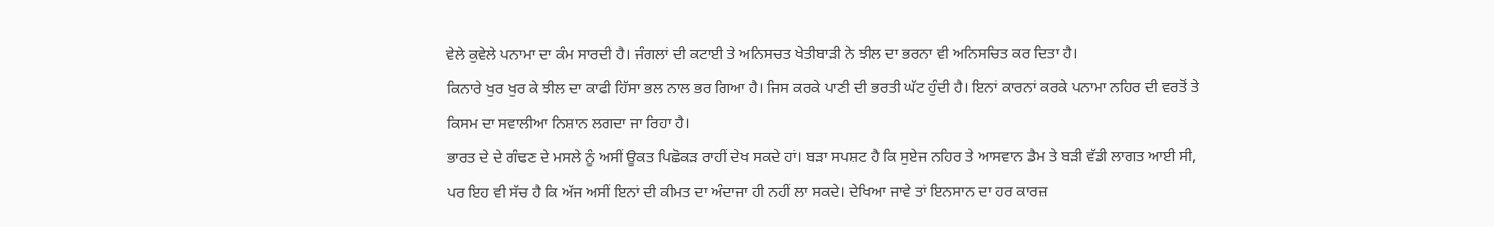ਵੇਲੇ ਕੁਵੇਲੇ ਪਨਾਮਾ ਦਾ ਕੰਮ ਸਾਰਦੀ ਹੈ। ਜੰਗਲਾਂ ਦੀ ਕਟਾਈ ਤੇ ਅਨਿਸਚਤ ਖੇਤੀਬਾੜੀ ਨੇ ਝੀਲ ਦਾ ਭਰਨਾ ਵੀ ਅਨਿਸਚਿਤ ਕਰ ਦਿਤਾ ਹੈ।
ਕਿਨਾਰੇ ਖੁਰ ਖੁਰ ਕੇ ਝੀਲ ਦਾ ਕਾਫੀ ਹਿੱਸਾ ਭਲ ਨਾਲ ਭਰ ਗਿਆ ਹੈ। ਜਿਸ ਕਰਕੇ ਪਾਣੀ ਦੀ ਭਰਤੀ ਘੱਟ ਹੁੰਦੀ ਹੈ। ਇਨਾਂ ਕਾਰਨਾਂ ਕਰਕੇ ਪਨਾਮਾ ਨਹਿਰ ਦੀ ਵਰਤੋਂ ਤੇ ਕਿਸਮ ਦਾ ਸਵਾਲੀਆ ਨਿਸ਼ਾਨ ਲਗਦਾ ਜਾ ਰਿਹਾ ਹੈ।
ਭਾਰਤ ਦੇ ਦੇ ਗੰਢਣ ਦੇ ਮਸਲੇ ਨੂੰ ਅਸੀਂ ਊਕਤ ਪਿਛੋਕੜ ਰਾਹੀਂ ਦੇਖ ਸਕਦੇ ਹਾਂ। ਬੜਾ ਸਪਸ਼ਟ ਹੈ ਕਿ ਸੁਏਜ ਨਹਿਰ ਤੇ ਆਸਵਾਨ ਡੈਮ ਤੇ ਬੜੀ ਵੱਡੀ ਲਾਗਤ ਆਈ ਸੀ, ਪਰ ਇਹ ਵੀ ਸੱਚ ਹੈ ਕਿ ਅੱਜ ਅਸੀਂ ਇਨਾਂ ਦੀ ਕੀਮਤ ਦਾ ਅੰਦਾਜਾ ਹੀ ਨਹੀਂ ਲਾ ਸਕਦੇ। ਦੇਖਿਆ ਜਾਵੇ ਤਾਂ ਇਨਸਾਨ ਦਾ ਹਰ ਕਾਰਜ਼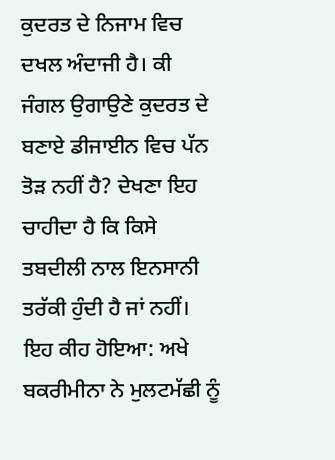ਕੁਦਰਤ ਦੇ ਨਿਜਾਮ ਵਿਚ ਦਖਲ ਅੰਦਾਜੀ ਹੈ। ਕੀ ਜੰਗਲ ਉਗਾਉਣੇ ਕੁਦਰਤ ਦੇ ਬਣਾਏ ਡੀਜਾਈਨ ਵਿਚ ਪੱਨ ਤੋੜ ਨਹੀਂ ਹੈ? ਦੇਖਣਾ ਇਹ ਚਾਹੀਦਾ ਹੈ ਕਿ ਕਿਸੇ ਤਬਦੀਲੀ ਨਾਲ ਇਨਸਾਨੀ ਤਰੱਕੀ ਹੁੰਦੀ ਹੈ ਜਾਂ ਨਹੀਂ।
ਇਹ ਕੀਹ ਹੋਇਆ: ਅਖੇ ਬਕਰੀਮੀਨਾ ਨੇ ਮੁਲਟਮੱਛੀ ਨੂੰ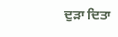ਦੁੜਾ ਦਿਤਾ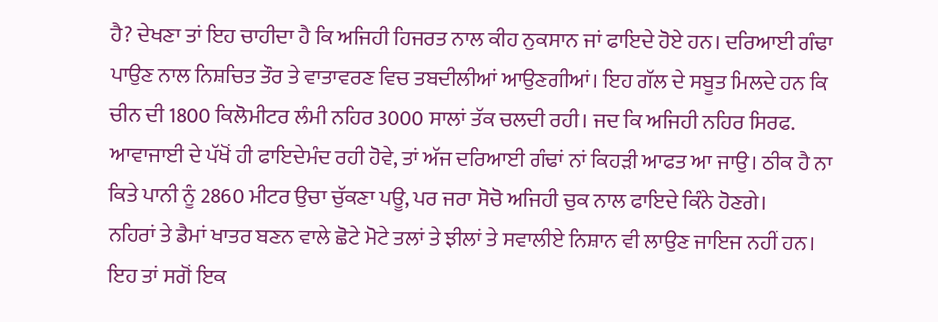ਹੈ? ਦੇਖਣਾ ਤਾਂ ਇਹ ਚਾਹੀਦਾ ਹੈ ਕਿ ਅਜਿਹੀ ਹਿਜਰਤ ਨਾਲ ਕੀਹ ਨੁਕਸਾਨ ਜਾਂ ਫਾਇਦੇ ਹੋਏ ਹਨ। ਦਰਿਆਈ ਗੰਢਾ ਪਾਉਣ ਨਾਲ ਨਿਸ਼ਚਿਤ ਤੌਰ ਤੇ ਵਾਤਾਵਰਣ ਵਿਚ ਤਬਦੀਲੀਆਂ ਆਉਣਗੀਆਂ। ਇਹ ਗੱਲ ਦੇ ਸਬੂਤ ਮਿਲਦੇ ਹਨ ਕਿ ਚੀਨ ਦੀ 1800 ਕਿਲੋਮੀਟਰ ਲੰਮੀ ਨਹਿਰ 3000 ਸਾਲਾਂ ਤੱਕ ਚਲਦੀ ਰਹੀ। ਜਦ ਕਿ ਅਜਿਹੀ ਨਹਿਰ ਸਿਰਫ. ਆਵਾਜਾਈ ਦੇ ਪੱਖੋਂ ਹੀ ਫਾਇਦੇਮੰਦ ਰਹੀ ਹੋਵੇ, ਤਾਂ ਅੱਜ ਦਰਿਆਈ ਗੰਢਾਂ ਨਾਂ ਕਿਹੜੀ ਆਫਤ ਆ ਜਾਉ। ਠੀਕ ਹੈ ਨਾ ਕਿਤੇ ਪਾਨੀ ਨੂੰ 2860 ਮੀਟਰ ਉਚਾ ਚੁੱਕਣਾ ਪਊ, ਪਰ ਜਰਾ ਸੋਚੋ ਅਜਿਹੀ ਚੁਕ ਨਾਲ ਫਾਇਦੇ ਕਿੰਨੇ ਹੋਣਗੇ।
ਨਹਿਰਾਂ ਤੇ ਡੈਮਾਂ ਖਾਤਰ ਬਣਨ ਵਾਲੇ ਛੋਟੇ ਮੋਟੇ ਤਲਾਂ ਤੇ ਝੀਲਾਂ ਤੇ ਸਵਾਲੀਏ ਨਿਸ਼ਾਨ ਵੀ ਲਾਉਣ ਜਾਇਜ ਨਹੀਂ ਹਨ। ਇਹ ਤਾਂ ਸਗੋਂ ਇਕ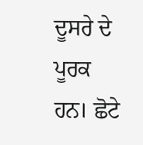ਦੂਸਰੇ ਦੇ ਪੂਰਕ ਹਨ। ਛੋਟੇ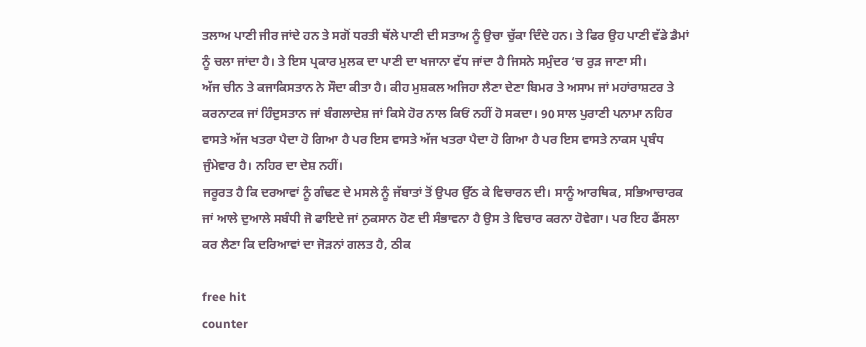ਤਲਾਅ ਪਾਣੀ ਜੀਰ ਜਾਂਦੇ ਹਨ ਤੇ ਸਗੋਂ ਧਰਤੀ ਥੱਲੇ ਪਾਣੀ ਦੀ ਸਤਾਅ ਨੂੰ ਉਚਾ ਚੁੱਕਾ ਦਿੰਦੇ ਹਨ। ਤੇ ਫਿਰ ਉਹ ਪਾਣੀ ਵੱਡੇ ਡੈਮਾਂ ਨੂੰ ਚਲਾ ਜਾਂਦਾ ਹੈ। ਤੇ ਇਸ ਪ੍ਰਕਾਰ ਮੁਲਕ ਦਾ ਪਾਣੀ ਦਾ ਖਜਾਨਾ ਵੱਧ ਜਾਂਦਾ ਹੈ ਜਿਸਨੇ ਸਮੁੰਦਰ ‘ਚ ਰੁੜ ਜਾਣਾ ਸੀ।
ਅੱਜ ਚੀਨ ਤੇ ਕਜਾਕਿਸਤਾਨ ਨੇ ਸੌਦਾ ਕੀਤਾ ਹੈ। ਕੀਹ ਮੁਸ਼ਕਲ ਅਜਿਹਾ ਲੈਣਾ ਦੇਣਾ ਬਿਮਰ ਤੇ ਅਸਾਮ ਜਾਂ ਮਹਾਂਰਾਸ਼ਟਰ ਤੇ ਕਰਨਾਟਕ ਜਾਂ ਹਿੰਦੁਸਤਾਨ ਜਾਂ ਬੰਗਲਾਦੇਸ਼ ਜਾਂ ਕਿਸੇ ਹੋਰ ਨਾਲ ਕਿਓਂ ਨਹੀਂ ਹੋ ਸਕਦਾ। 90 ਸਾਲ ਪੁਰਾਣੀ ਪਨਾਮਾ ਨਹਿਰ ਵਾਸਤੇ ਅੱਜ ਖਤਰਾ ਪੈਦਾ ਹੋ ਗਿਆ ਹੈ ਪਰ ਇਸ ਵਾਸਤੇ ਅੱਜ ਖਤਰਾ ਪੈਦਾ ਹੋ ਗਿਆ ਹੈ ਪਰ ਇਸ ਵਾਸਤੇ ਨਾਕਸ ਪ੍ਰਬੰਧ ਜੁੰਮੇਵਾਰ ਹੈ। ਨਹਿਰ ਦਾ ਦੇਸ਼ ਨਹੀਂ।
ਜਰੂਰਤ ਹੈ ਕਿ ਦਰਆਵਾਂ ਨੂੰ ਗੰਢਣ ਦੇ ਮਸਲੇ ਨੂੰ ਜੱਬਾਤਾਂ ਤੋਂ ਉਪਰ ਉੱਠ ਕੇ ਵਿਚਾਰਨ ਦੀ। ਸਾਨੂੰ ਆਰਥਿਕ, ਸਭਿਆਚਾਰਕ ਜਾਂ ਆਲੇ ਦੁਆਲੇ ਸਬੰਧੀ ਜੋ ਫਾਇਦੇ ਜਾਂ ਨੁਕਸਾਨ ਹੋਣ ਦੀ ਸੰਭਾਵਨਾ ਹੈ ਉਸ ਤੇ ਵਿਚਾਰ ਕਰਨਾ ਹੋਵੇਗਾ। ਪਰ ਇਹ ਫੈਂਸਲਾ ਕਰ ਲੈਣਾ ਕਿ ਦਰਿਆਵਾਂ ਦਾ ਜੋੜਨਾਂ ਗਲਤ ਹੈ, ਠੀਕ

free hit
counter